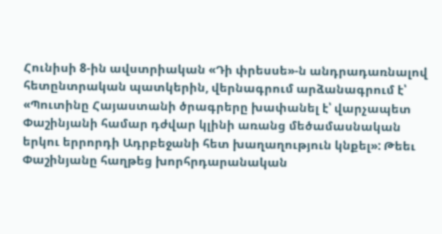Հունիսի 8-ին ավստրիական «Դի փրեսսե»-ն անդրադառնալով հետընտրական պատկերին, վերնագրում արձանագրում է՝ «Պուտինը Հայաստանի ծրագրերը խափանել է՝ վարչապետ Փաշինյանի համար դժվար կլինի առանց մեծամասնական երկու երրորդի Ադրբեջանի հետ խաղաղություն կնքել»: Թեեւ Փաշինյանը հաղթեց խորհրդարանական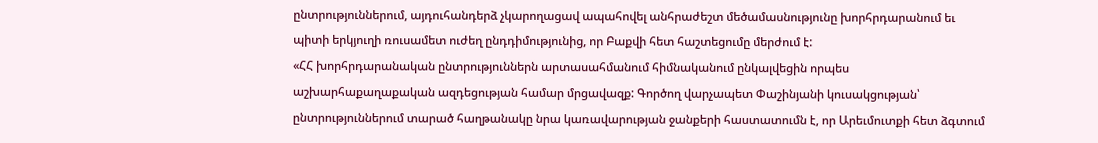ընտրություններում, այդուհանդերձ չկարողացավ ապահովել անհրաժեշտ մեծամասնությունը խորհրդարանում եւ պիտի երկյուղի ռուսամետ ուժեղ ընդդիմությունից, որ Բաքվի հետ հաշտեցումը մերժում է:
«ՀՀ խորհրդարանական ընտրություններն արտասահմանում հիմնականում ընկալվեցին որպես աշխարհաքաղաքական ազդեցության համար մրցավազք: Գործող վարչապետ Փաշինյանի կուսակցության՝ ընտրություններում տարած հաղթանակը նրա կառավարության ջանքերի հաստատումն է, որ Արեւմուտքի հետ ձգտում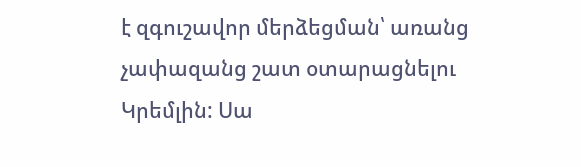է զգուշավոր մերձեցման՝ առանց չափազանց շատ օտարացնելու Կրեմլին: Սա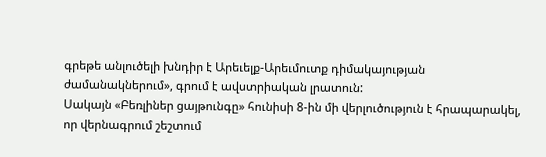գրեթե անլուծելի խնդիր է Արեւելք-Արեւմուտք դիմակայության ժամանակներում», գրում է ավստրիական լրատուն:
Սակայն «Բեռլիներ ցայթունգը» հունիսի 8-ին մի վերլուծություն է հրապարակել, որ վերնագրում շեշտում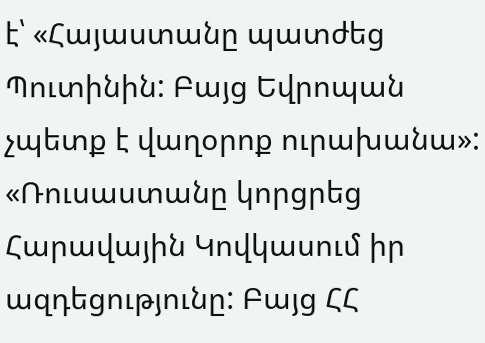է՝ «Հայաստանը պատժեց Պուտինին: Բայց Եվրոպան չպետք է վաղօրոք ուրախանա»: «Ռուսաստանը կորցրեց Հարավային Կովկասում իր ազդեցությունը: Բայց ՀՀ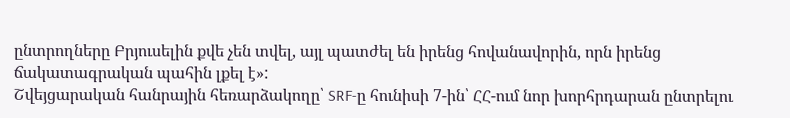ընտրողները Բրյուսելին քվե չեն տվել, այլ պատժել են իրենց հովանավորին, որն իրենց ճակատագրական պահին լքել է»:
Շվեյցարական հանրային հեռարձակողը՝ SRF-ը հունիսի 7-ին՝ ՀՀ-ում նոր խորհրդարան ընտրելու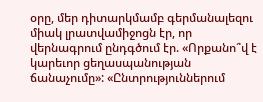օրը, մեր դիտարկմամբ գերմանալեզու միակ լրատվամիջոցն էր, որ վերնագրում ընդգծում էր. «Որքանո՞վ է կարեւոր ցեղասպանության ճանաչումը»: «Ընտրություններում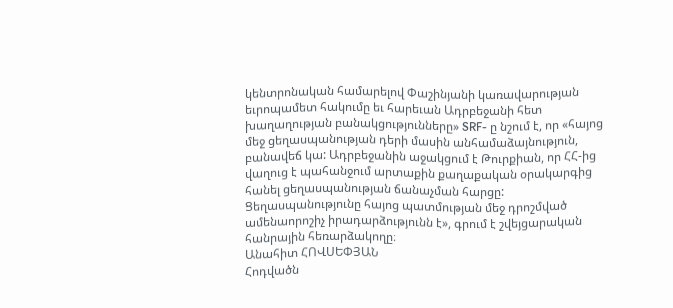կենտրոնական համարելով Փաշինյանի կառավարության եւրոպամետ հակումը եւ հարեւան Ադրբեջանի հետ խաղաղության բանակցությունները» SRF- ը նշում է, որ «հայոց մեջ ցեղասպանության դերի մասին անհամաձայնություն, բանավեճ կա: Ադրբեջանին աջակցում է Թուրքիան, որ ՀՀ-ից վաղուց է պահանջում արտաքին քաղաքական օրակարգից հանել ցեղասպանության ճանաչման հարցը: Ցեղասպանությունը հայոց պատմության մեջ դրոշմված ամենաորոշիչ իրադարձությունն է», գրում է շվեյցարական հանրային հեռարձակողը։
Անահիտ ՀՈՎՍԵՓՅԱՆ
Հոդվածն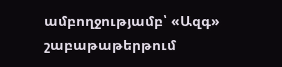ամբողջությամբ՝ «Ազգ» շաբաթաթերթում